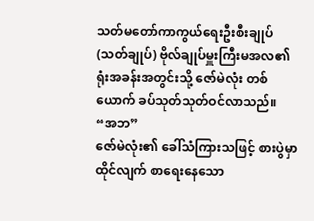သတ်မတော်ကာကွယ်ရေးဦးစီးချုပ်(သတ်ချုပ်) ဗိုလ်ချုပ်မှူးကြီးမအလ၏ ရုံးအခန်းအတွင်းသို့ ဇော်မဲလုံး တစ်ယောက် ခပ်သုတ်သုတ်ဝင်လာသည်။
“အဘ”
ဇော်မဲလုံး၏ ခေါ်သံကြားသဖြင့် စားပွဲမှာထိုင်လျက် စာရေးနေသော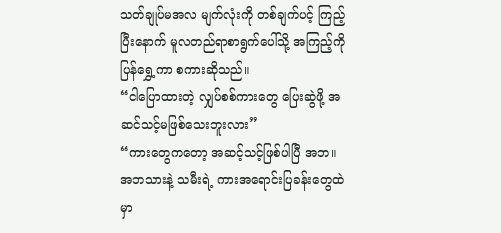သတ်ချုပ်မအလ မျက်လုံးကို တစ်ချက်ပင့် ကြည့်ပြီးနောက် မူလတည်ရာစာရွက်ပေါ်သို့ အကြည့်ကိုပြန်ရွှေ့ကာ စကားဆိုသည်။
“ငါပြောထားတဲ့ လျှပ်စစ်ကားတွေ ပြေးဆွဲဖို့ အဆင်သင့်မဖြစ်သေးဘူးလား”
“ကားတွေကတော့ အဆင့်သင့်ဖြစ်ပါပြီ အဘ။ အဘသားနဲ့ သမီးရဲ့ ကားအရောင်းပြခန်းတွေထဲမှာ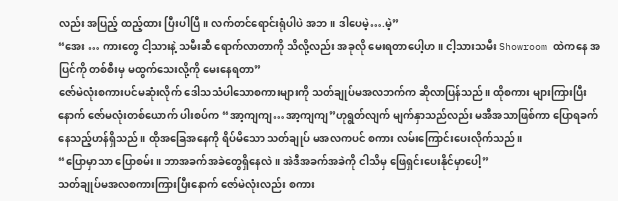လည်း အပြည့် ထည့်ထား ပြီးပါပြီ။ လက်တင်ရောင်းရုံပါပဲ အဘ။ ဒါပေမဲ့….မဲ့”
“အေး … ကားတွေ ငါ့သားနဲ့ သမီးဆီ ရောက်လာတာကို သိလို့လည်း အခုလို မေးရတာပေါ့ဟ။ ငါ့သားသမီး Showroom ထဲကနေ အပြင်ကို တစ်စီးမှ မထွက်သေးလို့ကို မေးနေရတာ”
ဇော်မဲလုံးစကားပင်မဆုံးလိုက် ဒေါသသံပါသောစကားများကို သတ်ချုပ်မအလဘက်က ဆိုလာပြန်သည်။ ထိုစကား များကြားပြီးနောက် ဇော်မလုံးတစ်ယောက် ပါးစပ်က “အာ့ကျကျ…အာ့ကျကျ”ဟုရွတ်လျက် မျက်နှာသည်လည်း မအီအသာဖြစ်ကာ ပြောရခက်နေသည့်ဟန်ရှိသည်။ ထိုအခြေအနေကို ရိပ်မိသော သတ်ချုပ် မအလကပင် စကား လမ်းကြောင်းပေးလိုက်သည်။
“ပြောမှာသာ ပြောစမ်း။ ဘာအခက်အခဲတွေရှိနေလဲ။ အဲဒီအခက်အခဲကို ငါသိမှ ဖြေရှင်းပေးနိုင်မှာပေါ့”
သတ်ချုပ်မအလစကားကြားပြီးနောက် ဇော်မဲလုံးလည်း စကား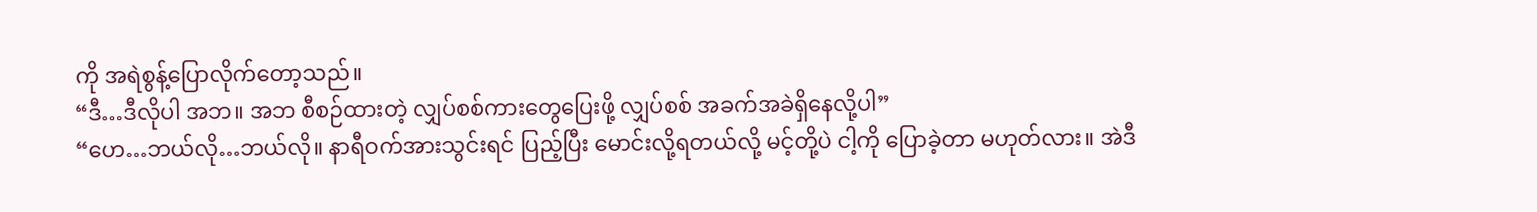ကို အရဲစွန့်ပြောလိုက်တော့သည်။
“ဒီ…ဒီလိုပါ အဘ။ အဘ စီစဉ်ထားတဲ့ လျှပ်စစ်ကားတွေပြေးဖို့ လျှပ်စစ် အခက်အခဲရှိနေလို့ပါ”
“ဟေ…ဘယ်လို…ဘယ်လို။ နာရီဝက်အားသွင်းရင် ပြည့်ပြီး မောင်းလို့ရတယ်လို့ မင့်တို့ပဲ ငါ့ကို ပြောခဲ့တာ မဟုတ်လား။ အဲဒီ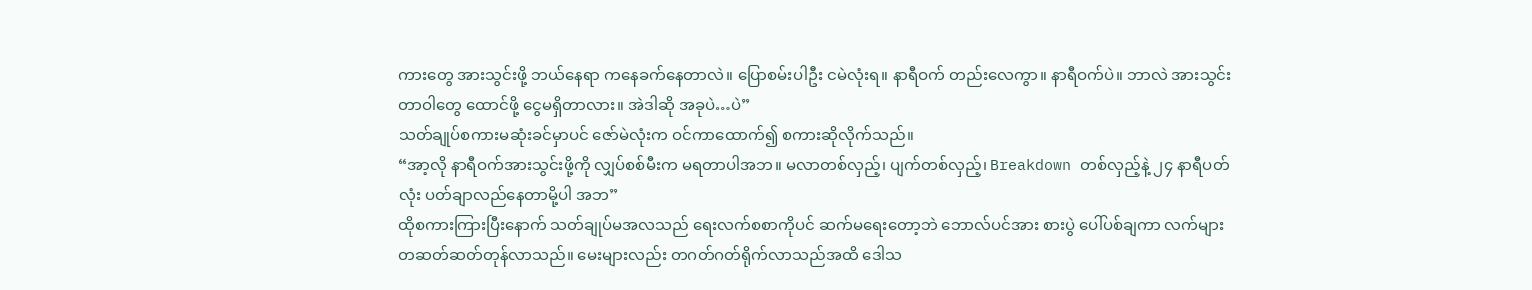ကားတွေ အားသွင်းဖို့ ဘယ်နေရာ ကနေခက်နေတာလဲ။ ပြောစမ်းပါဦး ငမဲလုံးရ။ နာရီဝက် တည်းလေကွာ။ နာရီဝက်ပဲ။ ဘာလဲ အားသွင်းတာဝါတွေ ထောင်ဖို့ ငွေမရှိတာလား။ အဲဒါဆို အခုပဲ…ပဲ”
သတ်ချုပ်စကားမဆုံးခင်မှာပင် ဇော်မဲလုံးက ဝင်ကာထောက်၍ စကားဆိုလိုက်သည်။
“အာ့လို နာရီဝက်အားသွင်းဖို့ကို လျှပ်စစ်မီးက မရတာပါအဘ။ မလာတစ်လှည့်၊ ပျက်တစ်လှည့်၊ Breakdown တစ်လှည့်နဲ့ ၂၄ နာရီပတ်လုံး ပတ်ချာလည်နေတာမို့ပါ အဘ”
ထိုစကားကြားပြီးနောက် သတ်ချုပ်မအလသည် ရေးလက်စစာကိုပင် ဆက်မရေးတော့ဘဲ ဘောလ်ပင်အား စားပွဲ ပေါ်ပစ်ချကာ လက်များတဆတ်ဆတ်တုန်လာသည်။ မေးများလည်း တဂတ်ဂတ်ရိုက်လာသည်အထိ ဒေါသ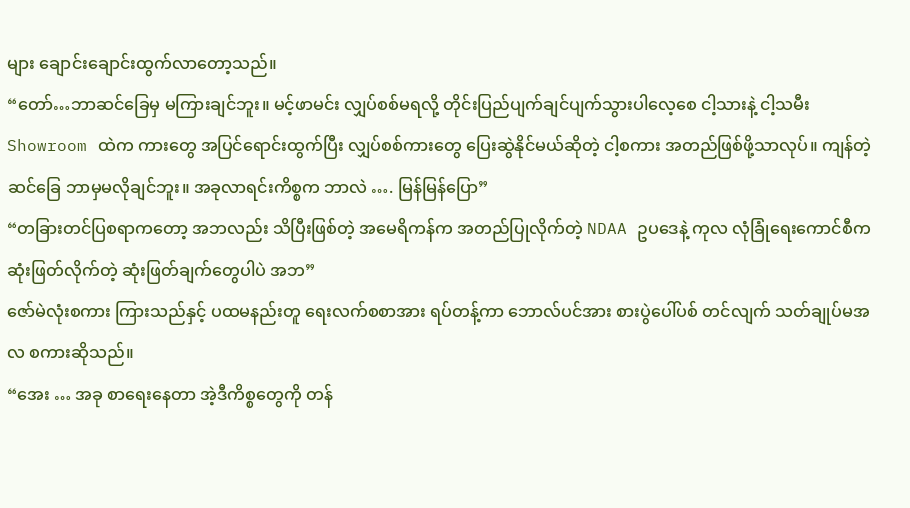များ ချောင်းချောင်းထွက်လာတော့သည်။
“တော်…ဘာဆင်ခြေမှ မကြားချင်ဘူး။ မင့်ဖာမင်း လျှပ်စစ်မရလို့ တိုင်းပြည်ပျက်ချင်ပျက်သွားပါလေ့စေ ငါ့သားနဲ့ ငါ့သမီး Showroom ထဲက ကားတွေ အပြင်ရောင်းထွက်ပြီး လျှပ်စစ်ကားတွေ ပြေးဆွဲနိုင်မယ်ဆိုတဲ့ ငါ့စကား အတည်ဖြစ်ဖို့သာလုပ်။ ကျန်တဲ့ဆင်ခြေ ဘာမှမလိုချင်ဘူး။ အခုလာရင်းကိစ္စက ဘာလဲ …. မြန်မြန်ပြော”
“တခြားတင်ပြစရာကတော့ အဘလည်း သိပြီးဖြစ်တဲ့ အမေရိကန်က အတည်ပြုလိုက်တဲ့ NDAA ဥပဒေနဲ့ ကုလ လုံခြုံရေးကောင်စီက ဆုံးဖြတ်လိုက်တဲ့ ဆုံးဖြတ်ချက်တွေပါပဲ အဘ”
ဇော်မဲလုံးစကား ကြားသည်နှင့် ပထမနည်းတူ ရေးလက်စစာအား ရပ်တန့်ကာ ဘောလ်ပင်အား စားပွဲပေါ်ပစ် တင်လျက် သတ်ချုပ်မအလ စကားဆိုသည်။
“အေး … အခု စာရေးနေတာ အဲ့ဒီကိစ္စတွေကို တန်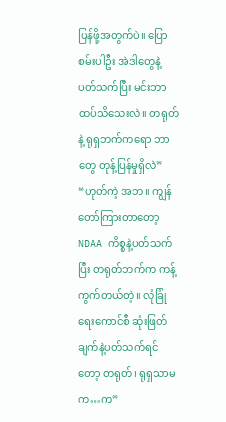ပြန်ဖို့အတွက်ပဲ။ ပြောစမ်းပါဦး အဲဒါတွေနဲ့ ပတ်သက်ပြီး မင်းဘာ ထပ်သိသေးလဲ။ တရုတ်နဲ့ ရုရှဘက်ကရော ဘာတွေ တုန့်ပြန်မှုရှိလဲ”
“ဟုတ်ကဲ့ အဘ။ ကျွန်တော်ကြားတာတော့ NDAA ကိစ္စနဲ့ပတ်သက်ပြီး တရုတ်ဘက်က ကန့်ကွက်တယ်တဲ့။ လုံခြုံ ရေးကောင်စီ ဆုံးဖြတ်ချက်နဲ့ပတ်သက်ရင်တော့ တရုတ်၊ ရုရှသာမက…က”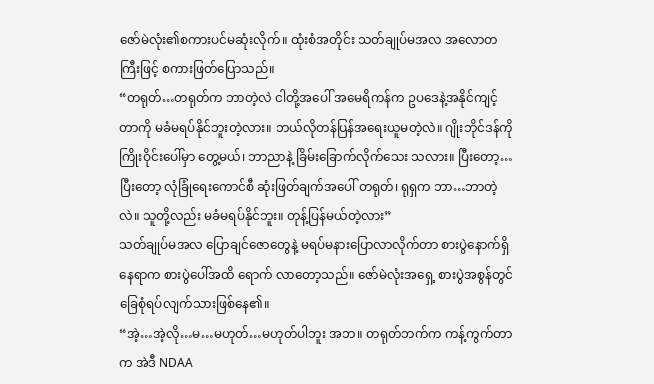ဇော်မဲလုံး၏စကားပင်မဆုံးလိုက်။ ထုံးစံအတိုင်း သတ်ချုပ်မအလ အလောတကြီးဖြင့် စကားဖြတ်ပြောသည်။
“တရုတ်…တရုတ်က ဘာတဲ့လဲ ငါတို့အပေါ် အမေရိကန်က ဥပဒေနဲ့အနိုင်ကျင့်တာကို မခံမရပ်နိုင်ဘူးတဲ့လား။ ဘယ်လိုတန်ပြန်အရေးယူမတဲ့လဲ။ ဂျိုးဘိုင်ဒန်ကို ကြိုးဝိုင်းပေါ်မှာ တွေ့မယ်၊ ဘာညာနဲ့ ခြိမ်းခြောက်လိုက်သေး သလား။ ပြီးတော့…ပြီးတော့ လုံခြုံရေးကောင်စီ ဆုံးဖြတ်ချက်အပေါ် တရုတ်၊ ရုရှက ဘာ…ဘာတဲ့လဲ။ သူတို့လည်း မခံမရပ်နိုင်ဘူး။ တုန့်ပြန်မယ်တဲ့လား”
သတ်ချုပ်မအလ ပြောချင်ဇောတွေနဲ့ မရပ်မနားပြောလာလိုက်တာ စားပွဲနောက်ရှိနေရာက စားပွဲပေါ်အထိ ရောက် လာတော့သည်။ ဇော်မဲလုံးအရှေ့ စားပွဲအစွန်တွင် ခြေစုံရပ်လျက်သားဖြစ်နေ၏။
“အဲ့…အဲ့လို…မ…မဟုတ်…မဟုတ်ပါဘူး အဘ။ တရုတ်ဘက်က ကန့်ကွက်တာက အဲဒီ NDAA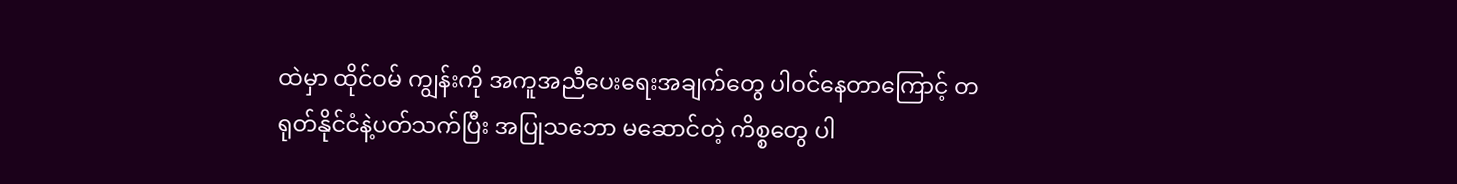ထဲမှာ ထိုင်ဝမ် ကျွန်းကို အကူအညီပေးရေးအချက်တွေ ပါဝင်နေတာကြောင့် တရုတ်နိုင်ငံနဲ့ပတ်သက်ပြီး အပြုသဘော မဆောင်တဲ့ ကိစ္စတွေ ပါ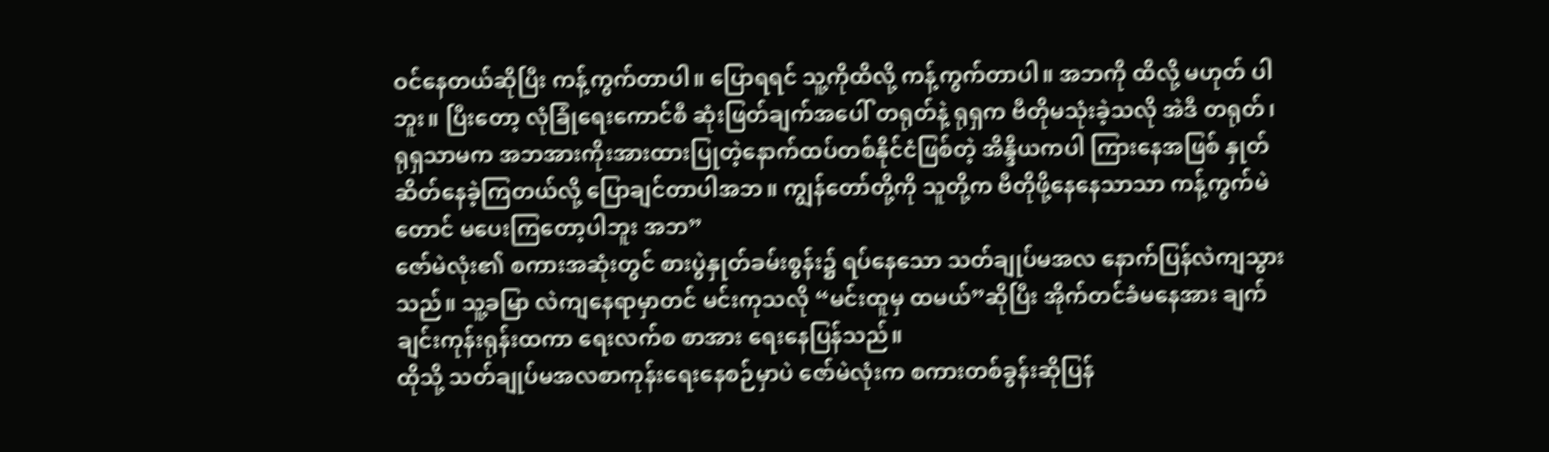ဝင်နေတယ်ဆိုပြီး ကန့်ကွက်တာပါ။ ပြောရရင် သူ့ကိုထိလို့ ကန့်ကွက်တာပါ။ အဘကို ထိလို့ မဟုတ် ပါဘူး။ ပြီးတော့ လုံခြုံရေးကောင်စီ ဆုံးဖြတ်ချက်အပေါ် တရုတ်နဲ့ ရုရှက ဗီတိုမသုံးခဲ့သလို အဲဒီ တရုတ်၊ ရုရှသာမက အဘအားကိုးအားထားပြုတဲ့နောက်ထပ်တစ်နိုင်ငံဖြစ်တဲ့ အိန္ဒိယကပါ ကြားနေအဖြစ် နှုတ်ဆိတ်နေခဲ့ကြတယ်လို့ ပြောချင်တာပါအဘ။ ကျွန်တော်တို့ကို သူတို့က ဗီတိုဖို့နေနေသာသာ ကန့်ကွက်မဲတောင် မပေးကြတော့ပါဘူး အဘ”
ဇော်မဲလုံး၏ စကားအဆုံးတွင် စားပွဲနှုတ်ခမ်းစွန်း၌ ရပ်နေသော သတ်ချုပ်မအလ နောက်ပြန်လဲကျသွားသည်။ သူ့ခမြာ လဲကျနေရာမှာတင် မင်းကုသလို “မင်းထူမှ ထမယ်”ဆိုပြီး အိုက်တင်ခံမနေအား ချက်ချင်းကုန်းရုန်းထကာ ရေးလက်စ စာအား ရေးနေပြန်သည်။
ထိုသို့ သတ်ချုပ်မအလစာကုန်းရေးနေစဉ်မှာပဲ ဇော်မဲလုံးက စကားတစ်ခွန်းဆိုပြန်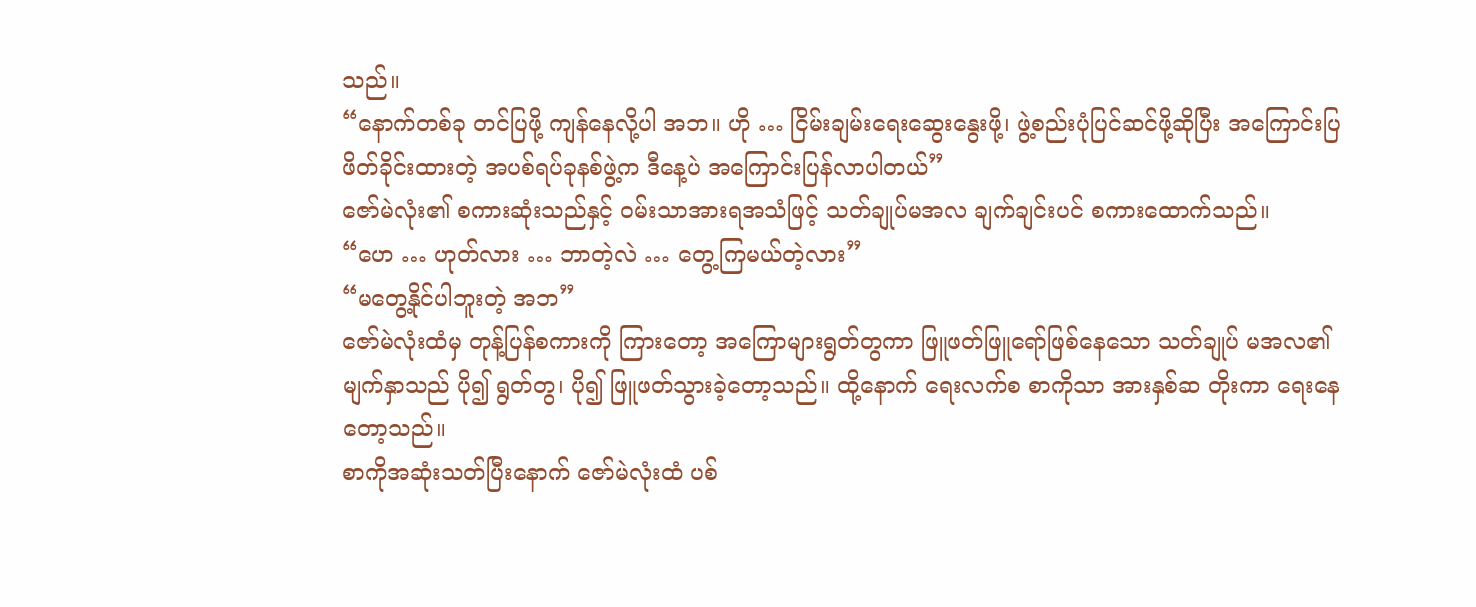သည်။
“နောက်တစ်ခု တင်ပြဖို့ ကျန်နေလို့ပါ အဘ။ ဟို … ငြိမ်းချမ်းရေးဆွေးနွေးဖို့၊ ဖွဲ့စည်းပုံပြင်ဆင်ဖို့ဆိုပြီး အကြောင်းပြ ဖိတ်ခိုင်းထားတဲ့ အပစ်ရပ်ခုနစ်ဖွဲ့က ဒီနေ့ပဲ အကြောင်းပြန်လာပါတယ်”
ဇော်မဲလုံး၏ စကားဆုံးသည်နှင့် ဝမ်းသာအားရအသံဖြင့် သတ်ချုပ်မအလ ချက်ချင်းပင် စကားထောက်သည်။
“ဟေ … ဟုတ်လား … ဘာတဲ့လဲ … တွေ့ကြမယ်တဲ့လား”
“မတွေ့နိုင်ပါဘူးတဲ့ အဘ”
ဇော်မဲလုံးထံမှ တုန့်ပြန်စကားကို ကြားတော့ အကြောများရွတ်တွကာ ဖြူဖတ်ဖြူရော်ဖြစ်နေသော သတ်ချုပ် မအလ၏ မျက်နှာသည် ပို၍ ရွတ်တွ၊ ပို၍ ဖြူဖတ်သွားခဲ့တော့သည်။ ထို့နောက် ရေးလက်စ စာကိုသာ အားနှစ်ဆ တိုးကာ ရေးနေတော့သည်။
စာကိုအဆုံးသတ်ပြီးနောက် ဇော်မဲလုံးထံ ပစ်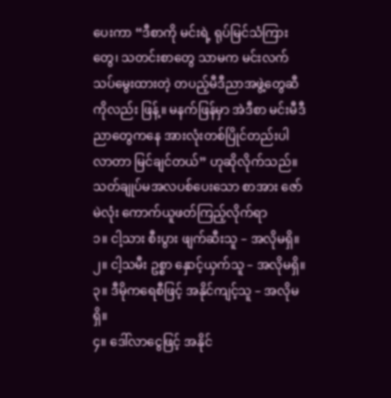ပေးကာ “ဒီစာကို မင်းရဲ့ ရုပ်မြင်သံကြားတွေ၊ သတင်းစာတွေ သာမက မင်းလက်သပ်မွေးထားတဲ့ တပည့်မီဒီညာအဖွဲ့တွေဆီကိုလည်း ဖြန့်။ မနက်ဖြန်မှာ အဲဒီစာ မင်းမီဒီညာတွေကနေ အားလုံးတစ်ပြိုင်တည်းပါလာတာ မြင်ချင်တယ်” ဟုဆိုလိုက်သည်။
သတ်ချုပ်မအလပစ်ပေးသော စာအား ဇော်မဲလုံး ကောက်ယူဖတ်ကြည့်လိုက်ရာ
၁။ ငါ့သား စီးပွား ဖျက်ဆီးသူ – အလိုမရှိ။
၂။ ငါ့သမီး ဥစ္စာ နှောင့်ယှက်သူ – အလိုမရှိ။
၃။ ဒီမိုကရေစီဖြင့် အနိုင်ကျင့်သူ – အလိုမရှိ။
၄။ ဒေါ်လာငွေဖြင့် အနိုင်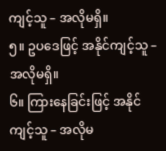ကျင့်သူ – အလိုမရှိ။
၅။ ဥပဒေဖြင့် အနိုင်ကျင့်သူ – အလိုမရှိ။
၆။ ကြားနေခြင်းဖြင့် အနိုင်ကျင့်သူ – အလိုမ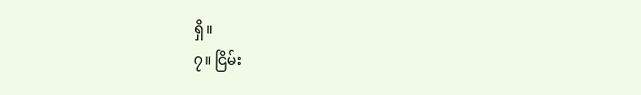ရှိ။
၇။ ငြိမ်း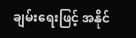ချမ်းရေးဖြင့် အနိုင်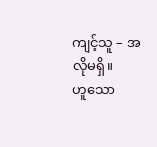ကျင့်သူ – အလိုမရှိ။
ဟူသော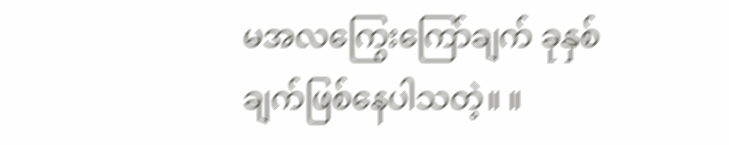မအလကြွေးကြော်ချက် ခုနှစ်ချက်ဖြစ်နေပါသတဲ့။ ။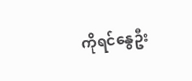ကိုရင်နွေဦး